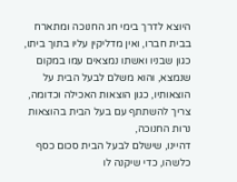היוצא לדרך בימי חג החנוכה ומתארח בבית חברו, ואין מדליקין עליו בתוך ביתו, כגון שבניו ואשתו נמצאים עמו במקום שנמצא, והוא משלם לבעל הבית על הוצאותיו, כגון הוצאות האכילה וכדומה, צריך להשתתף עם בעל הבית בהוצאות נרות החנוכה,
דהיינו, שישלם לבעל הבית סכום כסף כלשהו, כדי שיקנה לו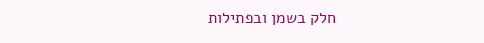חלק בשמן ובפתילות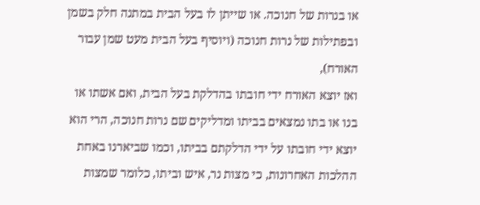או בנרות של חנוכה. או שייתן לו בעל הבית במתנה חלק בשמן ובפתילות של נרות חנוכה (ויוסיף בעל הבית מעט שמן עבור האורח),
ואז יוצא האורח ידי חובתו בהדלקת בעל הבית, ואם אשתו או בנו או בתו נמצאים בביתו ומדליקים שם נרות חנוכה, הרי הוא יוצא ידי חובתו על ידי הדלקתם בביתו, וכמו שביארנו באחת ההלכות האחרונות, כי מצות נר, איש וביתו, כלומר שמצות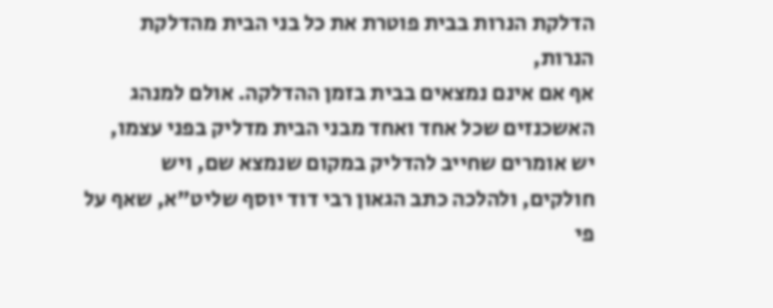הדלקת הנרות בבית פוטרת את כל בני הבית מהדלקת הנרות,
אף אם אינם נמצאים בבית בזמן ההדלקה. אולם למנהג האשכנזים שכל אחד ואחד מבני הבית מדליק בפני עצמו, יש אומרים שחייב להדליק במקום שנמצא שם, ויש חולקים, ולהלכה כתב הגאון רבי דוד יוסף שליט"א, שאף על פי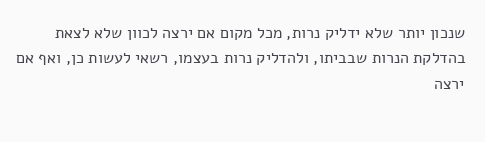שנכון יותר שלא ידליק נרות, מכל מקום אם ירצה לכוון שלא לצאת בהדלקת הנרות שבביתו, ולהדליק נרות בעצמו, רשאי לעשות כן, ואף אם ירצה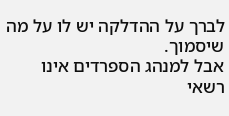לברך על ההדלקה יש לו על מה שיסמוך.
אבל למנהג הספרדים אינו רשאי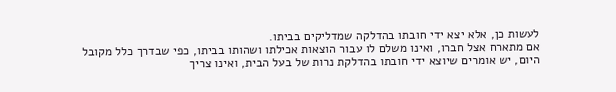לעשות כן, אלא יצא ידי חובתו בהדלקה שמדליקים בביתו.
אם מתארח אצל חברו, ואינו משלם לו עבור הוצאות אכילתו ושהותו בביתו, כפי שבדרך כלל מקובל היום, יש אומרים שיוצא ידי חובתו בהדלקת נרות של בעל הבית, ואינו צריך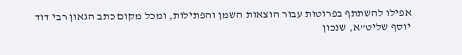אפילו להשתתף בפרוטות עבור הוצאות השמן והפתילות, ומכל מקום כתב הגאון רבי דוד יוסף שליט"א, שנכון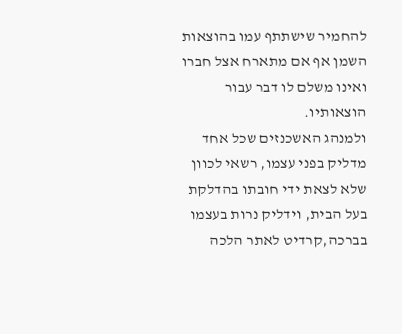להחמיר שישתתף עמו בהוצאות השמן אף אם מתארח אצל חברו ואינו משלם לו דבר עבור הוצאותיו.
ולמנהג האשכנזים שכל אחד מדליק בפני עצמו, רשאי לכוון שלא לצאת ידי חובתו בהדלקת בעל הבית, וידליק נרות בעצמו בברכה,קרדיט לאתר הלכה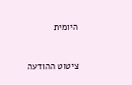היומית



ציטוט ההודעה